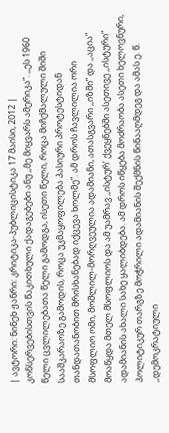| ავტორი: ნინეხ ჟანრი: კრიტიკა-პუბლიცისტიკა 17 მაისი, 2012 |
კონსერვებისთვის წაკითხული ქადაგებები ანუ ,,მე მიყვარს ამერიკა”. ,,ეს 1960 წელი ცვლილებათა წელი გამოდგა, ისეთი წელი, როცა მიჩქმალული შიში სააშკარაოზე გამოდის, როცა უკმაყოფილება პასიური პროტესტიდან თანდათანობით მრისხანებად იქცევა ხოლმე”. ამ დროს ჩავლილია ორი მსოფლიო ომი, მოშლილ-მორღვეულია ადამიანი, ათასგვარი ,,იზმი” და ,,აცია” მოაწყდა მთელ მსოფლიოს და ამ უამრავ ,,ისტურ’ ქვეყნებში ასეთივე ,,ისტური” ადამიანის ახალი სახე ყალიბდება. ამ დროს იწყება მოძრაობა ასეთი ხელოვნური, პოლიტიკურ თარგზე მოჭრილი ადამიანის შექმნის წინააღმდეგ და ამას ე. წ. ,,დემოკრატიული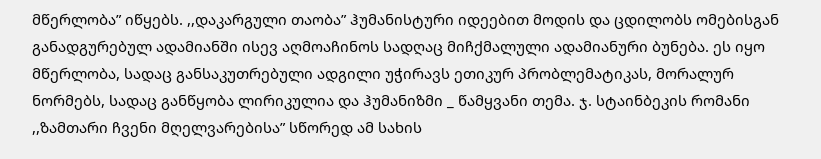მწერლობა” იწყებს. ,,დაკარგული თაობა” ჰუმანისტური იდეებით მოდის და ცდილობს ომებისგან განადგურებულ ადამიანში ისევ აღმოაჩინოს სადღაც მიჩქმალული ადამიანური ბუნება. ეს იყო მწერლობა, სადაც განსაკუთრებული ადგილი უჭირავს ეთიკურ პრობლემატიკას, მორალურ ნორმებს, სადაც განწყობა ლირიკულია და ჰუმანიზმი _ წამყვანი თემა. ჯ. სტაინბეკის რომანი ,,ზამთარი ჩვენი მღელვარებისა” სწორედ ამ სახის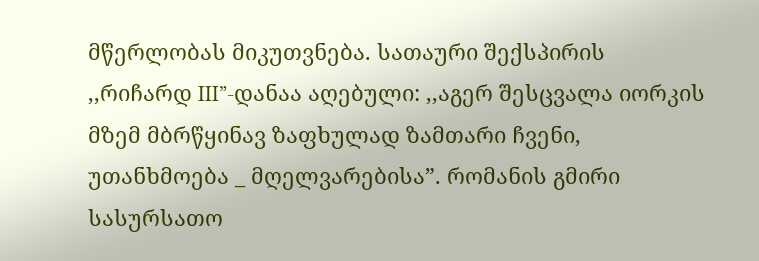მწერლობას მიკუთვნება. სათაური შექსპირის ,,რიჩარდ III”-დანაა აღებული: ,,აგერ შესცვალა იორკის მზემ მბრწყინავ ზაფხულად ზამთარი ჩვენი, უთანხმოება _ მღელვარებისა”. რომანის გმირი სასურსათო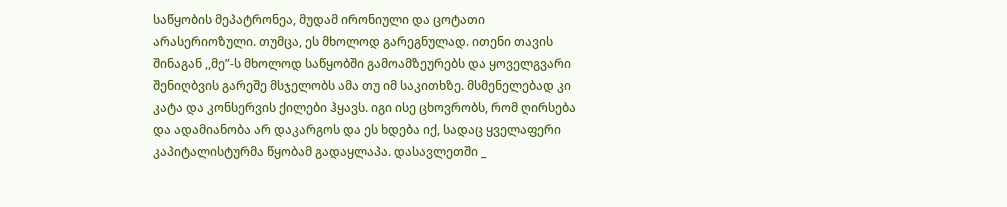საწყობის მეპატრონეა, მუდამ ირონიული და ცოტათი არასერიოზული. თუმცა, ეს მხოლოდ გარეგნულად. ითენი თავის შინაგან ,,მე”-ს მხოლოდ საწყობში გამოამზეურებს და ყოველგვარი შენიღბვის გარეშე მსჯელობს ამა თუ იმ საკითხზე. მსმენელებად კი კატა და კონსერვის ქილები ჰყავს. იგი ისე ცხოვრობს, რომ ღირსება და ადამიანობა არ დაკარგოს და ეს ხდება იქ, სადაც ყველაფერი კაპიტალისტურმა წყობამ გადაყლაპა. დასავლეთში _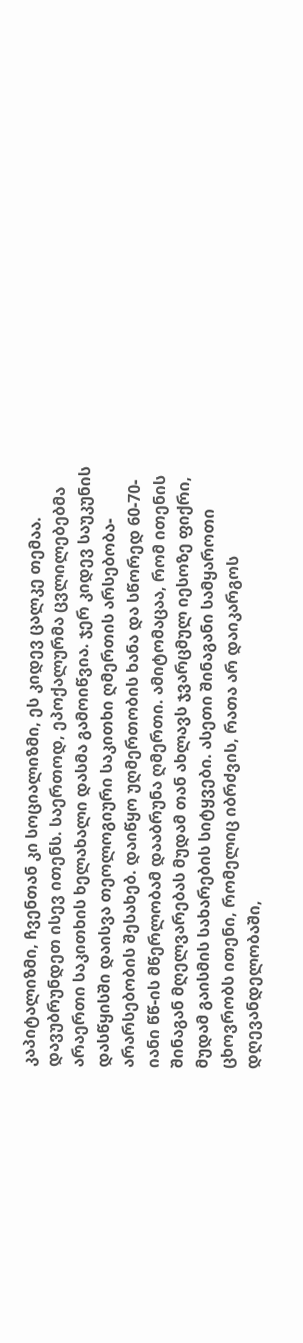კაპიტალიზმი, ჩვენთან კი სოციალიზმი, ეს კიდევ ცალკე თემაა. დავუბრუნდეთ ისევ ითენს. საერთოდ, ეპოქალურმა ცვლილებებმა არაერთი საკითხის ხელახალი დასმა გამოიწვია. ჯერ კიდევ საუკუნის დასწყისში დაისვა თეოლოგიური საკითხი ღმერთის არსებობა-არარსებობის შესახებ. დაიწყო უღმერთობის ხანა და სწორედ 60-70-იანი წწ-ის მწერლობამ დააბრუნა ღმერთი. ამიტომაცაა, რომ ითენის შინაგან მღელვარებას მუდამ თან ახლავს ჯვარცმულ იესოზე ფიქრი, მუდამ გაისმის სახარების სიტყვები. ასეთი შინაგანი სამყაროთი ცხოვრობს ითენი, რომელიც იბრძვის, რათა არ დაიკარგოს დღევანდელობაში,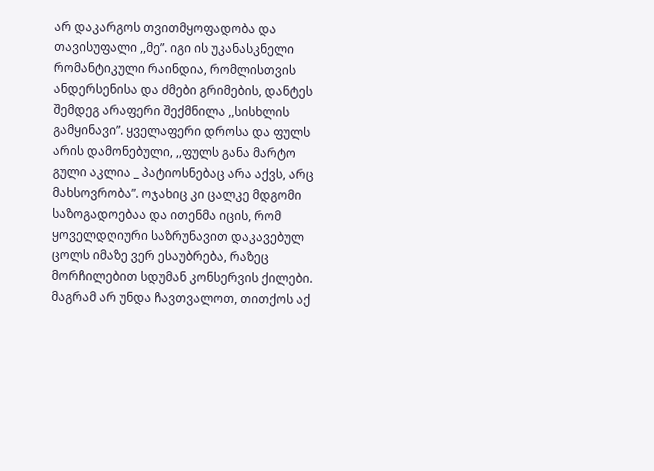არ დაკარგოს თვითმყოფადობა და თავისუფალი ,,მე”. იგი ის უკანასკნელი რომანტიკული რაინდია, რომლისთვის ანდერსენისა და ძმები გრიმების, დანტეს შემდეგ არაფერი შექმნილა ,,სისხლის გამყინავი”. ყველაფერი დროსა და ფულს არის დამონებული, ,,ფულს განა მარტო გული აკლია _ პატიოსნებაც არა აქვს, არც მახსოვრობა”. ოჯახიც კი ცალკე მდგომი საზოგადოებაა და ითენმა იცის, რომ ყოველდღიური საზრუნავით დაკავებულ ცოლს იმაზე ვერ ესაუბრება, რაზეც მორჩილებით სდუმან კონსერვის ქილები. მაგრამ არ უნდა ჩავთვალოთ, თითქოს აქ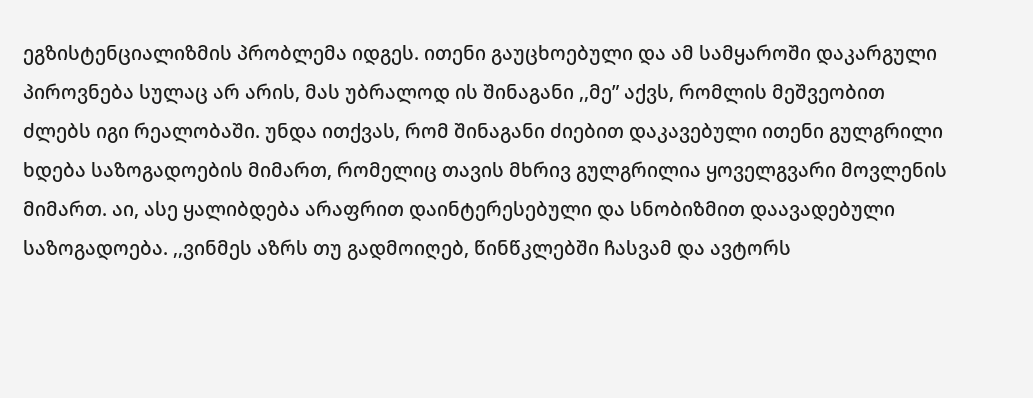ეგზისტენციალიზმის პრობლემა იდგეს. ითენი გაუცხოებული და ამ სამყაროში დაკარგული პიროვნება სულაც არ არის, მას უბრალოდ ის შინაგანი ,,მე” აქვს, რომლის მეშვეობით ძლებს იგი რეალობაში. უნდა ითქვას, რომ შინაგანი ძიებით დაკავებული ითენი გულგრილი ხდება საზოგადოების მიმართ, რომელიც თავის მხრივ გულგრილია ყოველგვარი მოვლენის მიმართ. აი, ასე ყალიბდება არაფრით დაინტერესებული და სნობიზმით დაავადებული საზოგადოება. ,,ვინმეს აზრს თუ გადმოიღებ, წინწკლებში ჩასვამ და ავტორს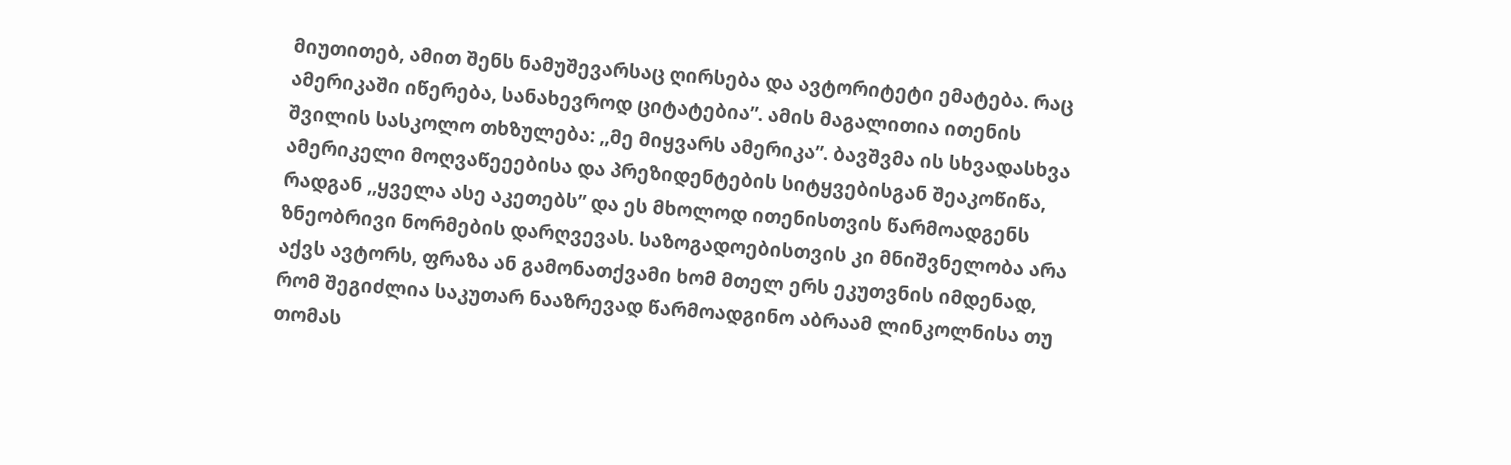მიუთითებ, ამით შენს ნამუშევარსაც ღირსება და ავტორიტეტი ემატება. რაც ამერიკაში იწერება, სანახევროდ ციტატებია”. ამის მაგალითია ითენის შვილის სასკოლო თხზულება: ,,მე მიყვარს ამერიკა”. ბავშვმა ის სხვადასხვა ამერიკელი მოღვაწეეებისა და პრეზიდენტების სიტყვებისგან შეაკოწიწა, რადგან ,,ყველა ასე აკეთებს” და ეს მხოლოდ ითენისთვის წარმოადგენს ზნეობრივი ნორმების დარღვევას. საზოგადოებისთვის კი მნიშვნელობა არა აქვს ავტორს, ფრაზა ან გამონათქვამი ხომ მთელ ერს ეკუთვნის იმდენად, რომ შეგიძლია საკუთარ ნააზრევად წარმოადგინო აბრაამ ლინკოლნისა თუ თომას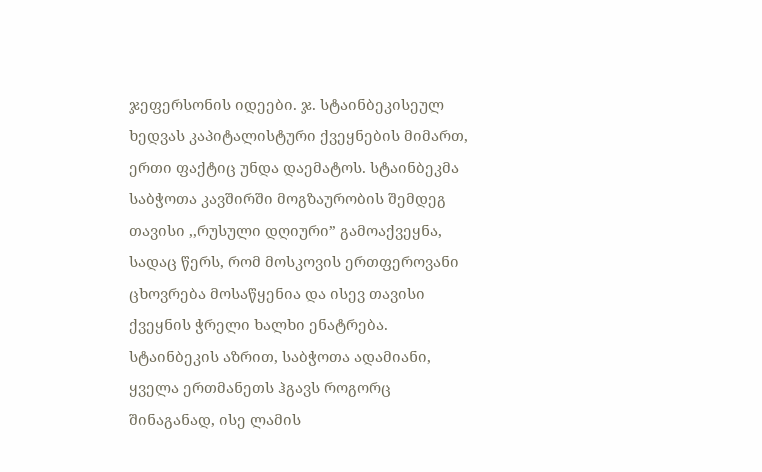ჯეფერსონის იდეები. ჯ. სტაინბეკისეულ ხედვას კაპიტალისტური ქვეყნების მიმართ, ერთი ფაქტიც უნდა დაემატოს. სტაინბეკმა საბჭოთა კავშირში მოგზაურობის შემდეგ თავისი ,,რუსული დღიური” გამოაქვეყნა, სადაც წერს, რომ მოსკოვის ერთფეროვანი ცხოვრება მოსაწყენია და ისევ თავისი ქვეყნის ჭრელი ხალხი ენატრება. სტაინბეკის აზრით, საბჭოთა ადამიანი, ყველა ერთმანეთს ჰგავს როგორც შინაგანად, ისე ლამის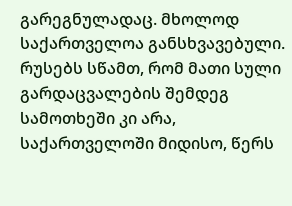გარეგნულადაც. მხოლოდ საქართველოა განსხვავებული. რუსებს სწამთ, რომ მათი სული გარდაცვალების შემდეგ სამოთხეში კი არა, საქართველოში მიდისო, წერს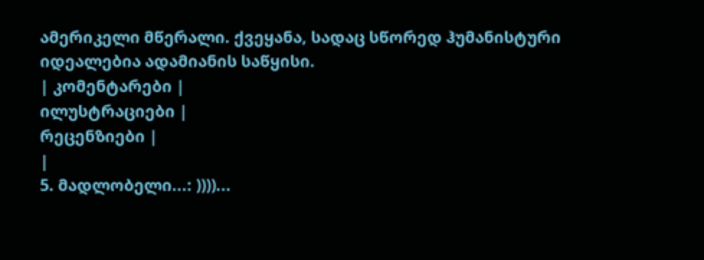ამერიკელი მწერალი. ქვეყანა, სადაც სწორედ ჰუმანისტური იდეალებია ადამიანის საწყისი.
| კომენტარები |
ილუსტრაციები |
რეცენზიები |
|
5. მადლობელი...: ))))...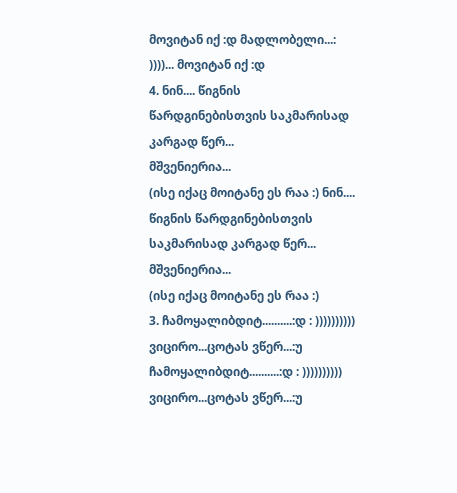მოვიტან იქ :დ მადლობელი...: ))))... მოვიტან იქ :დ
4. ნინ.... წიგნის წარდგინებისთვის საკმარისად კარგად წერ...
მშვენიერია...
(ისე იქაც მოიტანე ეს რაა :) ნინ.... წიგნის წარდგინებისთვის საკმარისად კარგად წერ...
მშვენიერია...
(ისე იქაც მოიტანე ეს რაა :)
3. ჩამოყალიბდიტ..........:დ : )))))))))) ვიცირო...ცოტას ვწერ...:უ ჩამოყალიბდიტ..........:დ : )))))))))) ვიცირო...ცოტას ვწერ...:უ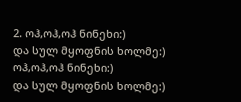2. ოჰ,ოჰ,ოჰ ნინეხი:)
და სულ მყოფნის ხოლმე:) ოჰ,ოჰ,ოჰ ნინეხი:)
და სულ მყოფნის ხოლმე:)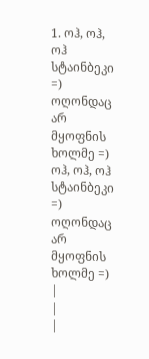1. ოჰ, ოჰ, ოჰ სტაინბეკი =)
ოღონდაც არ მყოფნის ხოლმე =) ოჰ, ოჰ, ოჰ სტაინბეკი =)
ოღონდაც არ მყოფნის ხოლმე =)
|
|
|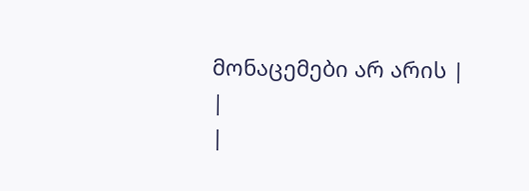მონაცემები არ არის |
|
|